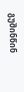გუშინწინ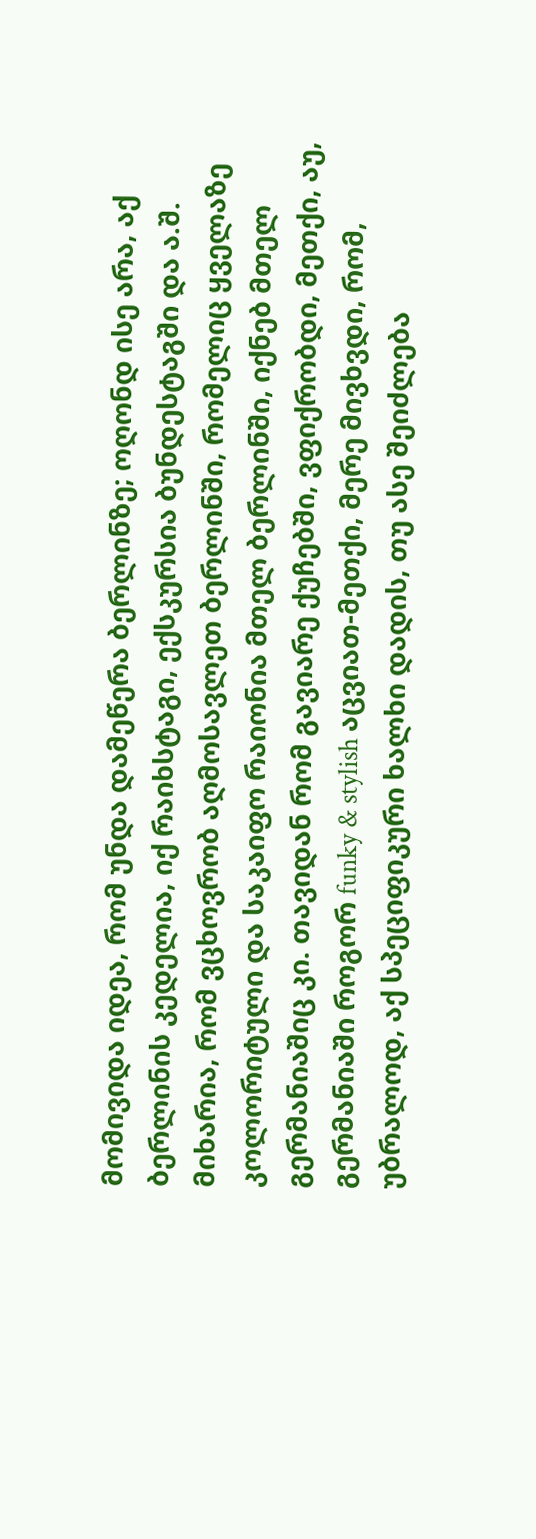მომივიდა იდეა, რომ უნდა დამეწერა ბერლინზე; ოღონდ ისე არა, აქ ბერლინის კედელია, იქ რაიხსტაგი, ექსკურსია ბუნდესტაგში და ა.შ.
მიხარია, რომ ვცხოვრობ აღმოსავლეთ ბერლინში, რომელიც ყველაზე კოლორიტული და საკაიფო რაიონია მთელ ბერლინში, იქნებ მთელ გერმანიაშიც კი. თავიდან რომ გავიარე ქუჩებში, ვფიქრობდი, მეთქი, აუ, გერმანიაში როგორ funky & stylish აცვიათ-მეთქი, მერე მივხვდი, რომ, უბრალოდ, აქ სპეციფიკური ხალხი დადის, თუ ასე შეიძლება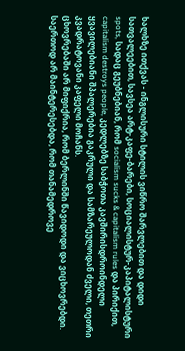ხალხზე ითქვას - ინგლისური სტილის ვიწრო შარვლებით და დიდი სათვალეებით, სავსეა არტ-კაფე-ბარები, სოციალისტურ-კაპიტალისტური spots, სადაც გეუბნებიან, რომ socialism sucks & capitalism rules და პირიქით, capitalism destroys people, კედლებზე საბჭოთა კავშირისდროინდელი ყვავილებიანი შპალერებია გაკრული და სამზარეულოდან ძველი, თეთრი კვადრატოვანი კაფელი მოჩანს.
ცხოვრებაში არ მიფიქრია, რომ ბერლინში წავიდოდი და ვიცხოვრებდი. საერთოდ არ მაინტერესებდა, რომ თანამედროვე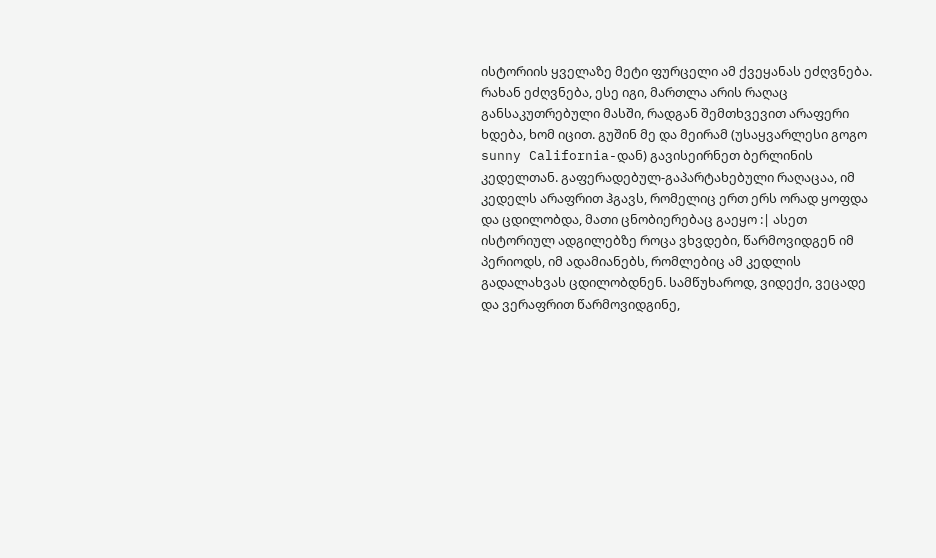ისტორიის ყველაზე მეტი ფურცელი ამ ქვეყანას ეძღვნება. რახან ეძღვნება, ესე იგი, მართლა არის რაღაც განსაკუთრებული მასში, რადგან შემთხვევით არაფერი ხდება, ხომ იცით. გუშინ მე და მეირამ (უსაყვარლესი გოგო sunny California-დან) გავისეირნეთ ბერლინის კედელთან. გაფერადებულ-გაპარტახებული რაღაცაა, იმ კედელს არაფრით ჰგავს, რომელიც ერთ ერს ორად ყოფდა და ცდილობდა, მათი ცნობიერებაც გაეყო :| ასეთ ისტორიულ ადგილებზე როცა ვხვდები, წარმოვიდგენ იმ პერიოდს, იმ ადამიანებს, რომლებიც ამ კედლის გადალახვას ცდილობდნენ. სამწუხაროდ, ვიდექი, ვეცადე და ვერაფრით წარმოვიდგინე,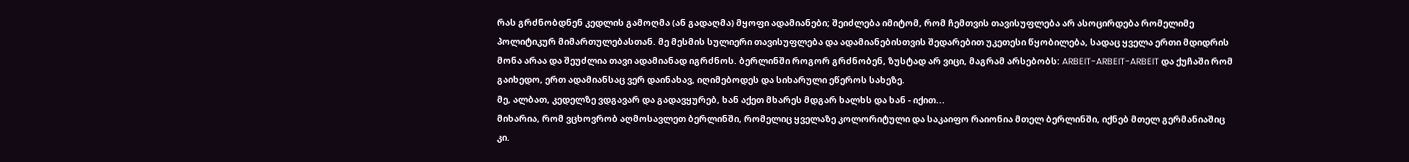რას გრძნობდნენ კედლის გამოღმა (ან გადაღმა) მყოფი ადამიანები; შეიძლება იმიტომ, რომ ჩემთვის თავისუფლება არ ასოცირდება რომელიმე პოლიტიკურ მიმართულებასთან. მე მესმის სულიერი თავისუფლება და ადამიანებისთვის შედარებით უკეთესი წყობილება, სადაც ყველა ერთი მდიდრის მონა არაა და შეუძლია თავი ადამიანად იგრძნოს. ბერლინში როგორ გრძნობენ, ზუსტად არ ვიცი, მაგრამ არსებობს: ARBEIT-ARBEIT-ARBEIT და ქუჩაში რომ გაიხედო, ერთ ადამიანსაც ვერ დაინახავ, იღიმებოდეს და სიხარული ეწეროს სახეზე.
მე, ალბათ, კედელზე ვდგავარ და გადავყურებ, ხან აქეთ მხარეს მდგარ ხალხს და ხან - იქით...
მიხარია, რომ ვცხოვრობ აღმოსავლეთ ბერლინში, რომელიც ყველაზე კოლორიტული და საკაიფო რაიონია მთელ ბერლინში, იქნებ მთელ გერმანიაშიც კი.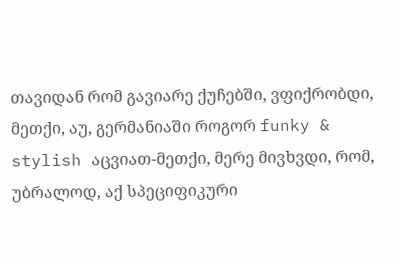თავიდან რომ გავიარე ქუჩებში, ვფიქრობდი, მეთქი, აუ, გერმანიაში როგორ funky & stylish აცვიათ-მეთქი, მერე მივხვდი, რომ, უბრალოდ, აქ სპეციფიკური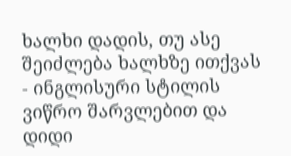ხალხი დადის, თუ ასე შეიძლება ხალხზე ითქვას - ინგლისური სტილის ვიწრო შარვლებით და დიდი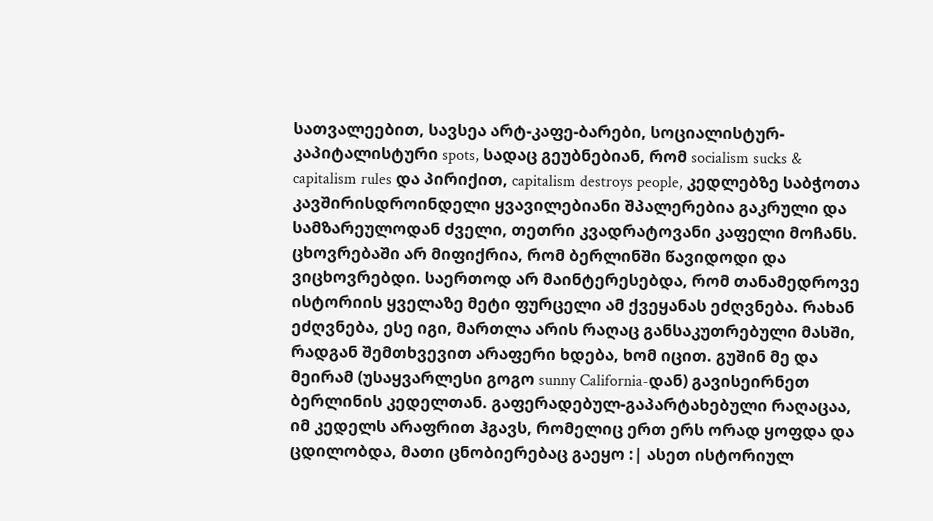სათვალეებით, სავსეა არტ-კაფე-ბარები, სოციალისტურ-კაპიტალისტური spots, სადაც გეუბნებიან, რომ socialism sucks & capitalism rules და პირიქით, capitalism destroys people, კედლებზე საბჭოთა კავშირისდროინდელი ყვავილებიანი შპალერებია გაკრული და სამზარეულოდან ძველი, თეთრი კვადრატოვანი კაფელი მოჩანს.
ცხოვრებაში არ მიფიქრია, რომ ბერლინში წავიდოდი და ვიცხოვრებდი. საერთოდ არ მაინტერესებდა, რომ თანამედროვე ისტორიის ყველაზე მეტი ფურცელი ამ ქვეყანას ეძღვნება. რახან ეძღვნება, ესე იგი, მართლა არის რაღაც განსაკუთრებული მასში, რადგან შემთხვევით არაფერი ხდება, ხომ იცით. გუშინ მე და მეირამ (უსაყვარლესი გოგო sunny California-დან) გავისეირნეთ ბერლინის კედელთან. გაფერადებულ-გაპარტახებული რაღაცაა, იმ კედელს არაფრით ჰგავს, რომელიც ერთ ერს ორად ყოფდა და ცდილობდა, მათი ცნობიერებაც გაეყო :| ასეთ ისტორიულ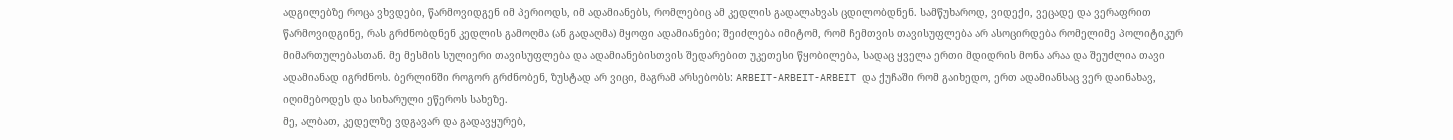ადგილებზე როცა ვხვდები, წარმოვიდგენ იმ პერიოდს, იმ ადამიანებს, რომლებიც ამ კედლის გადალახვას ცდილობდნენ. სამწუხაროდ, ვიდექი, ვეცადე და ვერაფრით წარმოვიდგინე, რას გრძნობდნენ კედლის გამოღმა (ან გადაღმა) მყოფი ადამიანები; შეიძლება იმიტომ, რომ ჩემთვის თავისუფლება არ ასოცირდება რომელიმე პოლიტიკურ მიმართულებასთან. მე მესმის სულიერი თავისუფლება და ადამიანებისთვის შედარებით უკეთესი წყობილება, სადაც ყველა ერთი მდიდრის მონა არაა და შეუძლია თავი ადამიანად იგრძნოს. ბერლინში როგორ გრძნობენ, ზუსტად არ ვიცი, მაგრამ არსებობს: ARBEIT-ARBEIT-ARBEIT და ქუჩაში რომ გაიხედო, ერთ ადამიანსაც ვერ დაინახავ, იღიმებოდეს და სიხარული ეწეროს სახეზე.
მე, ალბათ, კედელზე ვდგავარ და გადავყურებ,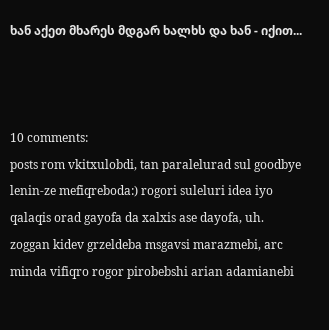ხან აქეთ მხარეს მდგარ ხალხს და ხან - იქით...



10 comments:
posts rom vkitxulobdi, tan paralelurad sul goodbye lenin-ze mefiqreboda:) rogori suleluri idea iyo qalaqis orad gayofa da xalxis ase dayofa, uh. zoggan kidev grzeldeba msgavsi marazmebi, arc minda vifiqro rogor pirobebshi arian adamianebi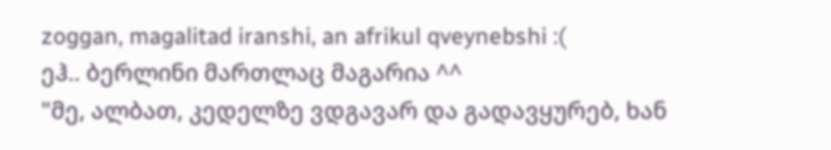zoggan, magalitad iranshi, an afrikul qveynebshi :(
ეჰ.. ბერლინი მართლაც მაგარია ^^
"მე, ალბათ, კედელზე ვდგავარ და გადავყურებ, ხან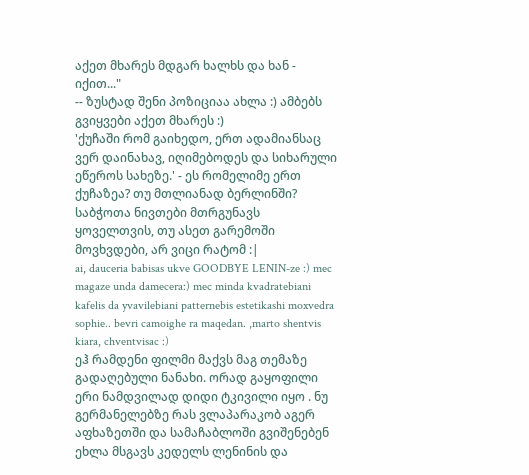აქეთ მხარეს მდგარ ხალხს და ხან - იქით..."
-- ზუსტად შენი პოზიციაა ახლა :) ამბებს გვიყვები აქეთ მხარეს :)
'ქუჩაში რომ გაიხედო, ერთ ადამიანსაც ვერ დაინახავ, იღიმებოდეს და სიხარული ეწეროს სახეზე.' - ეს რომელიმე ერთ ქუჩაზეა? თუ მთლიანად ბერლინში?
საბჭოთა ნივთები მთრგუნავს ყოველთვის, თუ ასეთ გარემოში მოვხვდები, არ ვიცი რატომ :|
ai, dauceria babisas ukve GOODBYE LENIN-ze :) mec magaze unda damecera:) mec minda kvadratebiani kafelis da yvavilebiani patternebis estetikashi moxvedra sophie.. bevri camoighe ra maqedan. ,marto shentvis kiara, chventvisac :)
ეჰ რამდენი ფილმი მაქვს მაგ თემაზე გადაღებული ნანახი. ორად გაყოფილი ერი ნამდვილად დიდი ტკივილი იყო . ნუ გერმანელებზე რას ვლაპარაკობ აგერ აფხაზეთში და სამაჩაბლოში გვიშენებენ ეხლა მსგავს კედელს ლენინის და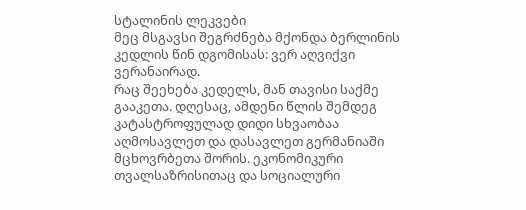სტალინის ლეკვები
მეც მსგავსი შეგრძნება მქონდა ბერლინის კედლის წინ დგომისას: ვერ აღვიქვი ვერანაირად.
რაც შეეხება კედელს, მან თავისი საქმე გააკეთა. დღესაც, ამდენი წლის შემდეგ კატასტროფულად დიდი სხვაობაა აღმოსავლეთ და დასავლეთ გერმანიაში მცხოვრბეთა შორის. ეკონომიკური თვალსაზრისითაც და სოციალური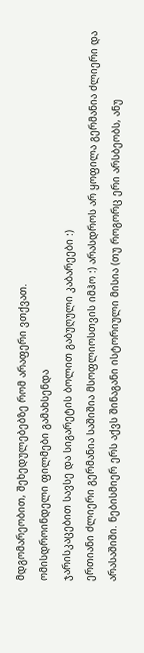მდგომარეობით, შეხედულებებზე რომ არაფერი ვთქვათ.
ომისდროინდელი ფილმები გამახსენდა
ჯარისკაცებით სავსე და სიგარეტის ბოლით გაბუღული კაბარეები :)
ერთიანი ძლიერი გერმანია საშიშია მსოფლიოსთვის იმჰო :) არასდროს არ ყოფილა გერმანია ძლიერი და არასაშიში. ნებისმიერ ერს აქვს შინაგანი ისტორიული მისია (თუ როგორც ერი არსბეობს, ანუ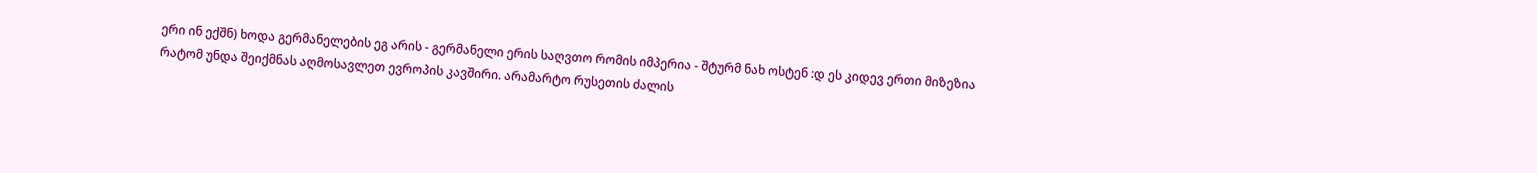ერი ინ ექშნ) ხოდა გერმანელების ეგ არის - გერმანელი ერის საღვთო რომის იმპერია - შტურმ ნახ ოსტენ :დ ეს კიდევ ერთი მიზეზია რატომ უნდა შეიქმნას აღმოსავლეთ ევროპის კავშირი. არამარტო რუსეთის ძალის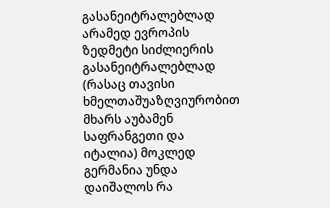გასანეიტრალებლად არამედ ევროპის ზედმეტი სიძლიერის გასანეიტრალებლად (რასაც თავისი ხმელთაშუაზღვიურობით მხარს აუბამენ საფრანგეთი და იტალია) მოკლედ გერმანია უნდა დაიშალოს რა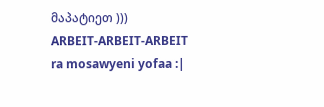მაპატიეთ )))
ARBEIT-ARBEIT-ARBEIT ra mosawyeni yofaa :|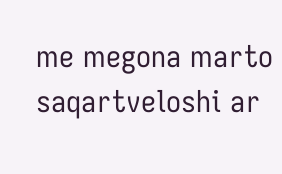me megona marto saqartveloshi ar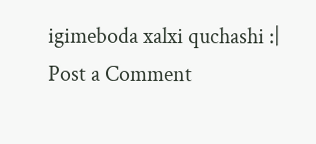igimeboda xalxi quchashi :|
Post a Comment